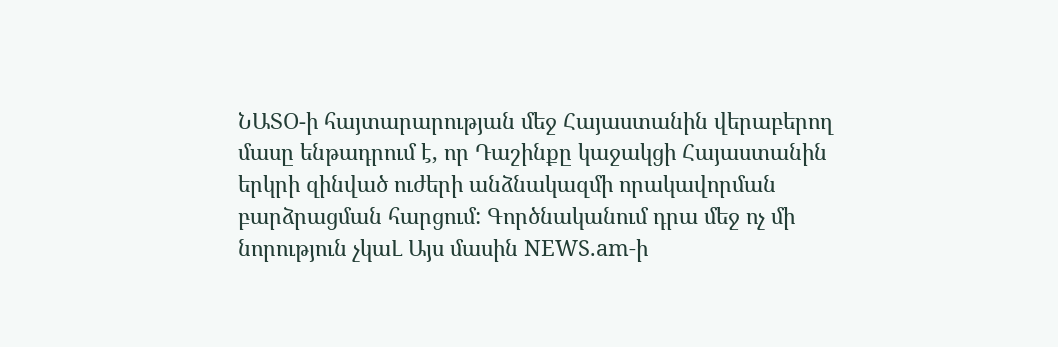ՆԱՏՕ-ի հայտարարության մեջ Հայաստանին վերաբերող մասը ենթադրում է, որ Դաշինքը կաջակցի Հայաստանին երկրի զինված ուժերի անձնակազմի որակավորման բարձրացման հարցում: Գործնականում դրա մեջ ոչ մի նորություն չկաԼ Այս մասին NEWS.am-ի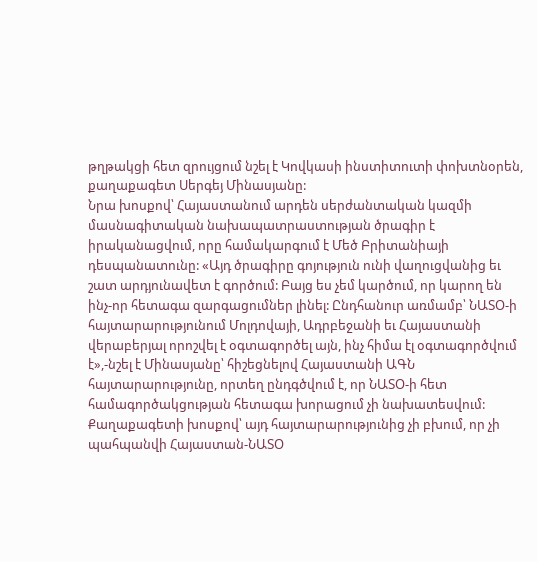թղթակցի հետ զրույցում նշել է Կովկասի ինստիտուտի փոխտնօրեն, քաղաքագետ Սերգեյ Մինասյանը:
Նրա խոսքով՝ Հայաստանում արդեն սերժանտական կազմի մասնագիտական նախապատրաստության ծրագիր է իրականացվում, որը համակարգում է Մեծ Բրիտանիայի դեսպանատունը: «Այդ ծրագիրը գոյություն ունի վաղուցվանից եւ շատ արդյունավետ է գործում: Բայց ես չեմ կարծում, որ կարող են ինչ-որ հետագա զարգացումներ լինել: Ընդհանուր առմամբ՝ ՆԱՏՕ-ի հայտարարությունում Մոլդովայի, Ադրբեջանի եւ Հայաստանի վերաբերյալ որոշվել է օգտագործել այն, ինչ հիմա էլ օգտագործվում է»,-նշել է Մինասյանը՝ հիշեցնելով Հայաստանի ԱԳՆ հայտարարությունը, որտեղ ընդգծվում է, որ ՆԱՏՕ-ի հետ համագործակցության հետագա խորացում չի նախատեսվում:
Քաղաքագետի խոսքով՝ այդ հայտարարությունից չի բխում, որ չի պահպանվի Հայաստան-ՆԱՏՕ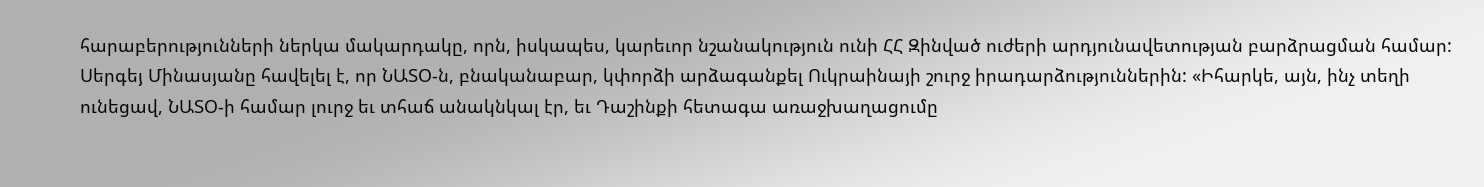հարաբերությունների ներկա մակարդակը, որն, իսկապես, կարեւոր նշանակություն ունի ՀՀ Զինված ուժերի արդյունավետության բարձրացման համար:
Սերգեյ Մինասյանը հավելել է, որ ՆԱՏՕ-ն, բնականաբար, կփորձի արձագանքել Ուկրաինայի շուրջ իրադարձություններին: «Իհարկե, այն, ինչ տեղի ունեցավ, ՆԱՏՕ-ի համար լուրջ եւ տհաճ անակնկալ էր, եւ Դաշինքի հետագա առաջխաղացումը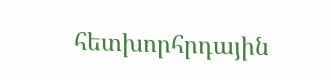հետխորհրդային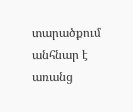տարածքում անհնար է առանց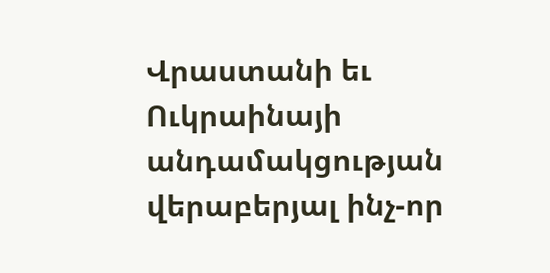Վրաստանի եւ Ուկրաինայի անդամակցության վերաբերյալ ինչ-որ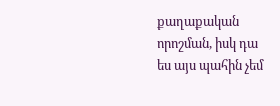քաղաքական որոշման, իսկ դա ես այս պահին չեմ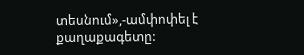տեսնում»,-ամփոփել է քաղաքագետը: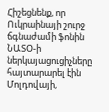Հիշեցնենք, որ Ուկրաինայի շուրջ ճգնաժամի ֆոնին ՆԱՏՕ-ի ներկայացուցիչները հայտարարել էին Մոլդովայի,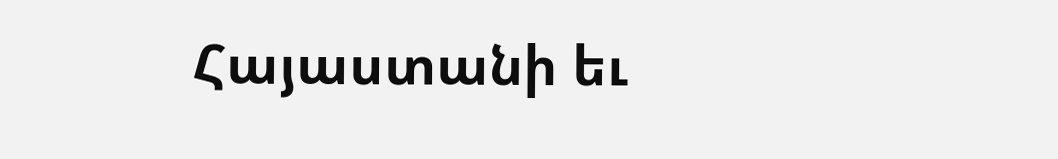Հայաստանի եւ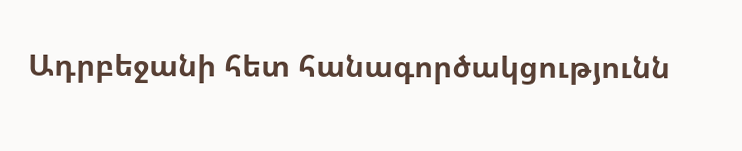Ադրբեջանի հետ հանագործակցությունն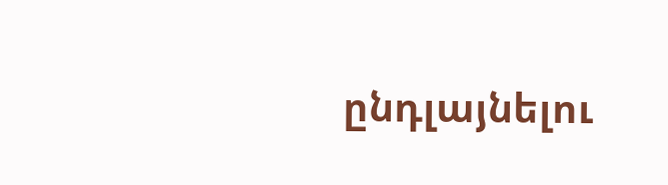ընդլայնելու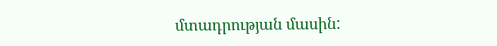մտադրության մասին: